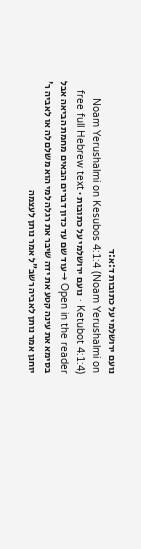נועם ירושלמי על כתובות ד:א:ד
Noam Yerushalmi on Kesubos 4:1:4 (Noam Yerushalmi on Ketubot 4:1:4) · נועם ירושלמי על כתובות · free full Hebrew text
Open in the reader →עוד שם עד כדון דברים הבאים מחמת הביאה אבל בסימא את עינה קטע את ידה שיבר את רגלה למי הוא משלם לה או לאביה ר' יוחנן אמר נותן לאביה רשב"ל אמר נותן לעצמה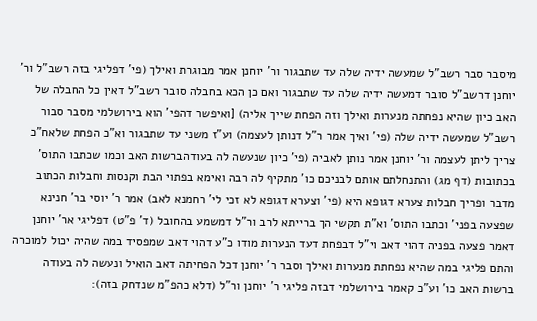מיסבר סבר רשב"ל שמעשה ידיה שלה עד שתבגור ור' יוחנן אמר מבוגרת ואילך (פי' דפליגי בזה רשב"ל ור' יוחנן דרשב"ל סובר דמעשה ידיה שלה עד שתבגור ואם כן הכא בחבלה סובר רשב"ל דאין כל החבלה של האב כיון שהיא נפחתה מנערות ואילך וזה הפחת שייך אליה) [ואיפשר דהפי' הוא בירושלמי מסבר סבור רשב"ל שמעשה ידיה שלה (פי' ואיך אמר ר"ל דנותן לעצמה) וע"ז משני עד שתבגור וא"כ הפחת שלאח"כ צריך ליתן לעצמה ור' יוחנן אמר נותן לאביה (פי' כיון שנעשה לה בעודהברשות האב וכמו שכתבו התוס' בכתובות (דף מג) והתנחלתם אותם לבניכם כו' מתקיף לה רבה ואימא בפתוי הבת וקנסות וחבלות הכתוב מדבר ופריך חבלות צערא דגופא היא (פי' וצערא דגופא לא זכי לי' רחמנא לאב) אמר ר' יוסי בר' חנינא שפצעה בפני' וכתבו התוס' וא"ת תקשי הך ברייתא לרב ור"ל דמשמע בהחובל (ד' פ"ט) דפליגי אר' יוחנן דאמר פצעה בפניה דהוי דאב וי"ל דבפחת דעד הנערות מודו כ"ע דהוי דאב שמפסיד במה שהיה יכול למוכרה והתם פליגי במה שהיא נפחתת מנערות ואילך וסבר ר' יוחנן דכל הפחיתה דאב הואיל ונעשה לה בעודה ברשות האב כו' וע"כ קאמר בירושלמי דבזה פליגי ר' יוחנן ור"ל (דלא כהפ"מ שנדחק בזה):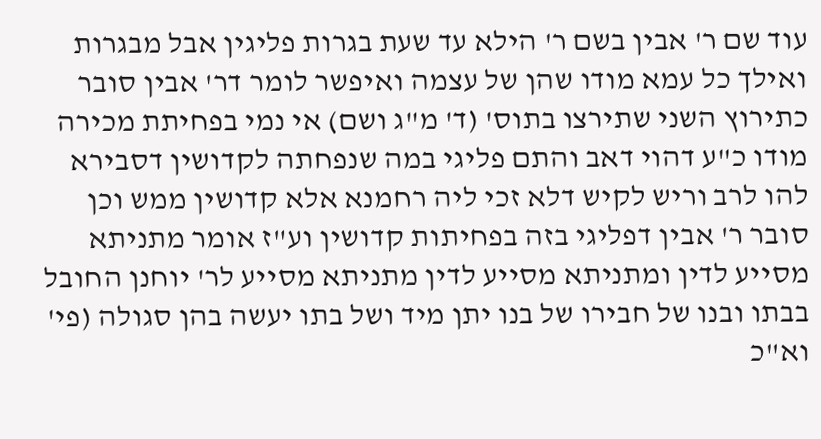עוד שם ר' אבין בשם ר' הילא עד שעת בגרות פליגין אבל מבגרות ואילך כל עמא מודו שהן של עצמה ואיפשר לומר דר' אבין סובר כתירוץ השני שתירצו בתוס' (ד' מ"ג ושם) אי נמי בפחיתת מכירה מודו כ"ע דהוי דאב והתם פליגי במה שנפחתה לקדושין דסבירא להו לרב וריש לקיש דלא זכי ליה רחמנא אלא קדושין ממש וכן סובר ר' אבין דפליגי בזה בפחיתות קדושין וע"ז אומר מתניתא מסייע לדין ומתניתא מסייע לדין מתניתא מסייע לר' יוחנן החובל בבתו ובנו של חבירו של בנו יתן מיד ושל בתו יעשה בהן סגולה (פי' וא"כ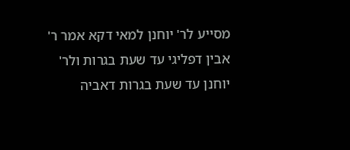מסייע לר' יוחנן למאי דקא אמר ר' אבין דפליגי עד שעת בגרות ולר' יוחנן עד שעת בגרות דאביה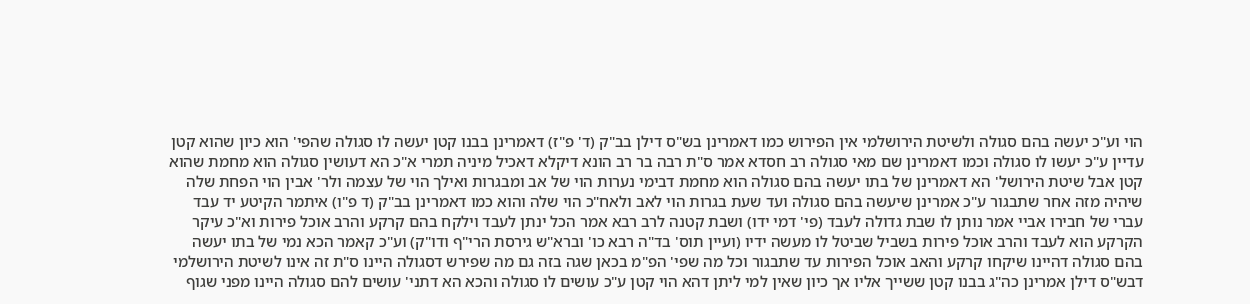הוי וע"כ יעשה בהם סגולה ולשיטת הירושלמי אין הפירוש כמו דאמרינן בש"ס דילן בב"ק (ד' פ"ז) דאמרינן בבנו קטן יעשה לו סגולה שהפי' הוא כיון שהוא קטן עדיין ע"כ יעשו לו סגולה וכמו דאמרינן שם מאי סגולה רב חסדא אמר ס"ת רבה בר רב הונא דיקלא דאכיל מיניה תמרי א"כ הא דעושין סגולה הוא מחמת שהוא קטן אבל שיטת הירושל' הא דאמרינן של בתו יעשה בהם סגולה הוא מחמת דבימי נערות הוי של אב ומבגרות ואילך הוי של עצמה ולר' אבין הוי הפחת שלה שיהיה מזה אחר שתבגור ע"כ אמרינן שיעשה בהם סגולה ועד שעת בגרות הוי לאב ולאח"כ הוי שלה והוא כמו דאמרינן בב"ק (ד פ"ו) איתמר הקיטע יד עבד עברי של חבירו אביי אמר נותן לו שבת גדולה לעבד (פי' דמי ידו) ושבת קטנה לרב רבא אמר הכל ינתן לעבד וילקח בהם קרקע והרב אוכל פירות וא"כ עיקר הקרקע הוא לעבד והרב אוכל פירות בשביל שביטל לו מעשה ידיו (ועיין תוס' בד"ה רבא כו' וברא"ש גירסת הרי"ף ודו"ק) וע"כ קאמר הכא נמי של בתו יעשה בהם סגולה דהיינו שיקחו קרקע והאב אוכל הפירות עד שתבגור וכל מה שפי' הפ"מ בכאן שגה בזה גם מה שפירש דסגולה היינו ס"ת זה אינו לשיטת הירושלמי דבש"ס דילן אמרינן כה"ג בבנו קטן ששייך אליו אך כיון שאין למי ליתן דהא הוי קטן ע"כ עושים לו סגולה והכא הא דתני' עושים להם סגולה היינו מפני שגוף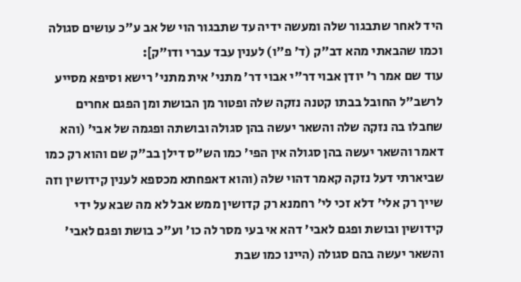היד לאחר שתבגור שלה ומעשה ידיה עד שתבגור הוי של אב ע"כ עושים סגולה וכמו שהבאתי מהא דב"ק (ד' פ"ו) לענין עבד עברי ודו"ק]:
עוד שם אמר ר' יודן אבוי דר"י אבוי דר' מתני' אית מתני' רישא וסיפא מסייע לרשב"ל החובל בבתו קטנה נזקה שלה ופטור מן הבושת ומן הפגם אחרים שחבלו בה נזקה שלה והשאר יעשה בהן סגולה ובושתה ופגמה של אבי' (והא דאמר והשאר יעשה בהן סגולה אין הפי' כמו הש"ס דילן בב"ק שם והוא רק כמו שביארתי דעל נזקה קאמר דהוי שלה (והוא דאפחתא מכספא לענין קידושין וזה שייך רק אלי' דלא זכי לי' רחמנא רק קדושין ממש אבל לא מה שבא על ידי קידושין ובושת ופגם לאבי' דהא אי בעי מסר לה כו' וע"כ בושת ופגם לאבי' והשאר יעשה בהם סגולה (היינו כמו שבת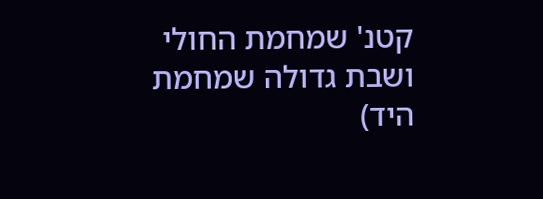קטנ' שמחמת החולי ושבת גדולה שמחמת היד)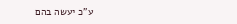ע"כ יעשה בהם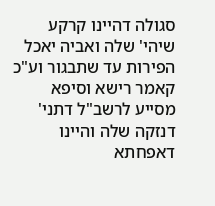סגולה דהיינו קרקע שיהי' שלה ואביה יאכל הפירות עד שתבגור וע"כ קאמר רישא וסיפא מסייע לרשב"ל דתני' דנזקה שלה והיינו דאפחתא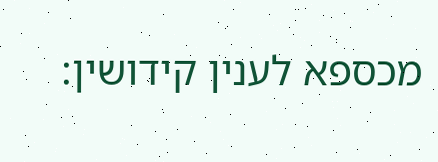מכספא לענין קידושין: